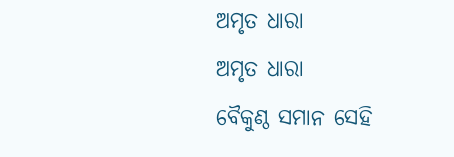ଅମୃତ ଧାରା
ଅମୃତ ଧାରା
ବୈକୁଣ୍ଠ ସମାନ ସେହି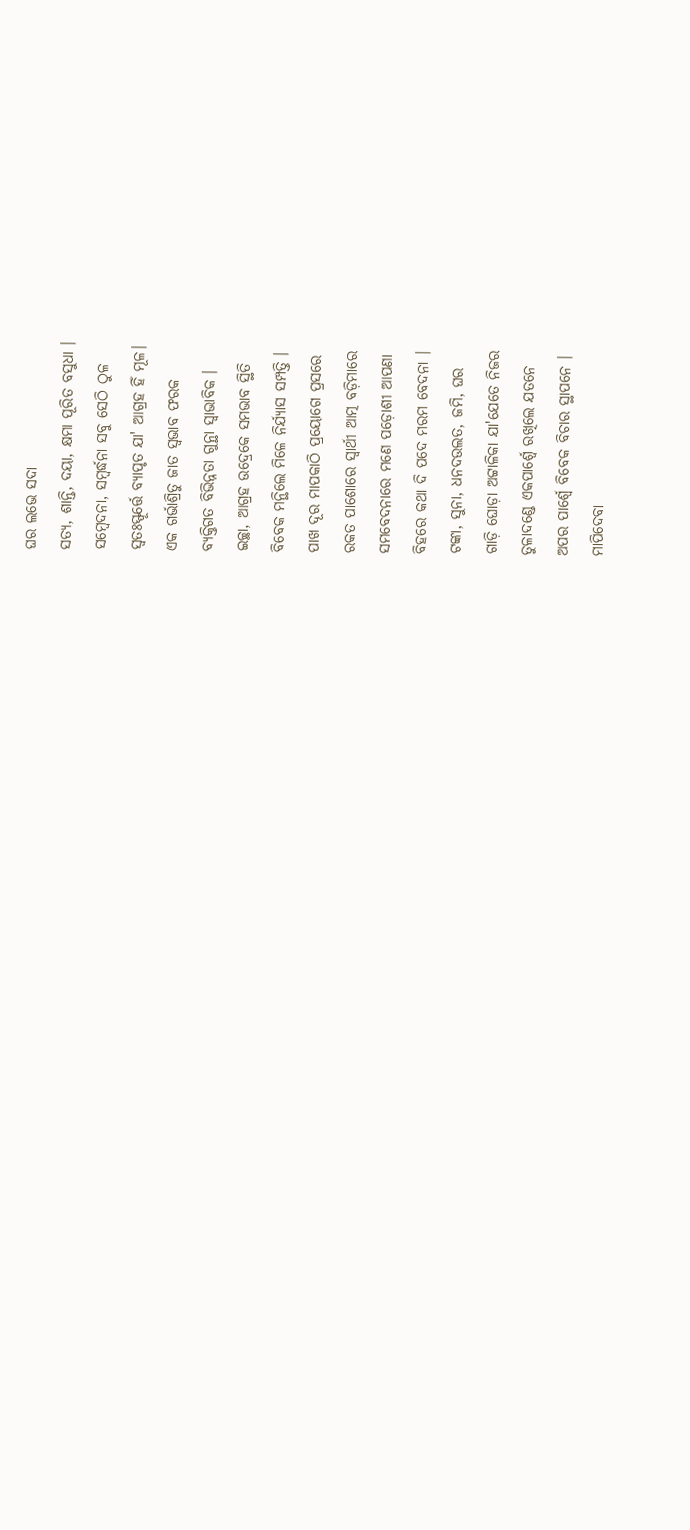ଘର ଲଭେ ସଦା
ସତ୍ଯ, ଶାନ୍ତି, ଦୟା, କ୍ଷମା ପୂରିତ ବସୁଧା ।
ସମ୍ବେଦନା, ସମ୍ବର୍ଦ୍ଧନା ସବୁ ସେଠି ଠୁଳ
ସ୍ୱତଃସ୍ଫୂର୍ତ୍ତେ ବ୍ଯାପୃତ ଯା' ଆଗ୍ରହ ହିଁ ମୂଳ।
ଏକ ଗର୍ଭାଶ୍ରିତୁ ଜାତ ସ୍ବଭାବ ଫରକ
ବ୍ଯକ୍ତିଗତ ବିଭିନ୍ନତା ଗୁନ୍ଥା ସ୍ବାଭାବିକ ।
ଇଚ୍ଛା, ଆଗ୍ରହ ଉଦ୍ରେକେ ସମଭାବ ସ୍ଥିତି
ବିବେକ ମନ୍ଥିଲେ ମିଳେ ନିର୍ଯ୍ୟାସ ସମ୍ପତ୍ତି ।
ପାଖ ଦୂର ମାପକାଠି ପ୍ରୟୋଗେ ପ୍ରସରେ
ରକତ ପାଶୋରେ ସ୍ବାର୍ଥୀ ଆତ୍ମ ବଡ଼ିମାରେ
ସମବେଦନାରେ ମଣେ ପଡ଼ୋଶୀ ଆପଣା
ବିହରେ କଥା ଦି ପଦେ ମରମ ବେଦନା ।
ଟଙ୍କା, ସୁନା, ଧନଦଉଲତ, ଜମି, ଘର
ଗାଡ଼ି ଘୋଡ଼ା ଅଟ୍ଟାଳିକା ଯା'ଯେତେ ନିଜର
ତୁଳାଦଣ୍ଡେ ଏକପାର୍ଶ୍ବେ ରଖିଲେ ଯତନେ
ଅପର ପାର୍ଶ୍ବେ ବିବେକ ବିଚାର ସ୍ଥାପନେ ।
ମାପିଦେବା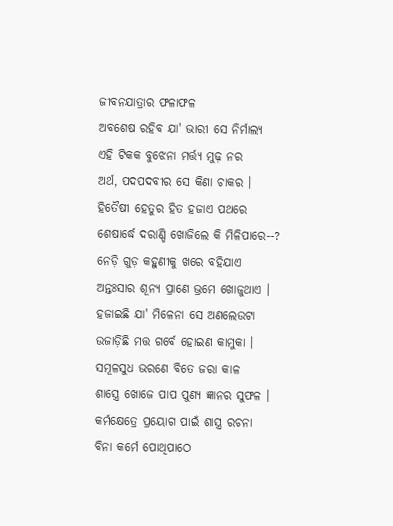ଜୀବନଯାତ୍ରାର ଫଳାଫଳ
ଅବଶେଷ ରହିବ ଯା' ଭାରୀ ସେ ନିର୍ମାଲ୍ଯ
ଏହି ଟିକକ ବୁଝେନା ମର୍ତ୍ତ୍ୟ ମୁଢ଼ ନର
ଅର୍ଥ, ପଦପଦବୀର ସେ କିଣା ଚାକର ।
ହିତୈଷୀ ହେତୁର ହିତ ହଜାଏ ପଥରେ
ଶେଷାର୍ଦ୍ଧେ ଦରାଣ୍ଡି ଖୋଜିଲେ କି ମିଳିପାରେ--?
ନେଡ଼ି ଗୁଡ଼ କହୁଣୀକୁ ଖରେ ବହିଯାଏ
ଅନ୍ତଃସାର ଶୂନ୍ଯ ପ୍ରାଣେ ଭ୍ରମେ ଖୋଜୁଥାଏ ।
ହଜାଇଛି ଯା' ମିଳେନା ସେ ଅଣଲେଉଟା
ଉଜାଡ଼ିଛି ମତ୍ତ ଗର୍ବେ ହୋଇଣ କାମୁକା ।
ସମୂଳସୁଧ ଭରଣେ ବିତେ ଜରା କାଳ
ଶାସ୍ତ୍ରେ ଖୋଜେ ପାପ ପୁଣ୍ଯ ଜ୍ଞାନର ସୁଫଳ ।
କର୍ମକ୍ଷେତ୍ରେ ପ୍ରୟୋଗ ପାଇଁ ଶାସ୍ତ୍ର ରଚନା
ବିନା କର୍ମେ ପୋଥିପାଠେ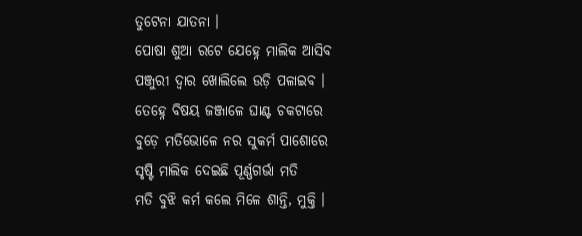ତୁଟେନା ଯାତନା ।
ପୋଷା ଶୁଆ ରଟେ ଯେହ୍ନେ ମାଲିକ ଆସିବ
ପଞ୍ଜୁରୀ ଦ୍ବାର ଖୋଲିଲେ ଉଡ଼ି ପଳାଇବ ।
ତେହ୍ନେ ବିଷୟ ଜଞ୍ଜାଳେ ଘାଣ୍ଟ ଚକଟାରେ
ବୁଡ଼େ ମତିଭୋଳେ ନର ସୁକର୍ମ ପାଶୋରେ
ସୃଷ୍ଟି ମାଲିକ ଦେଇଛି ପୂର୍ଣ୍ଣଗର୍ଭା ମତି
ମତି ବୁଝି କର୍ମ କଲେ ମିଳେ ଶାନ୍ତି, ମୁକ୍ତି ।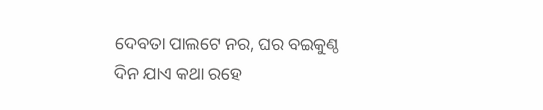ଦେବତା ପାଲଟେ ନର, ଘର ବଇକୁଣ୍ଠ
ଦିନ ଯାଏ କଥା ରହେ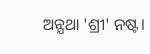ଅନ୍ଯଥା 'ଶ୍ରୀ' ନଷ୍ଟ।